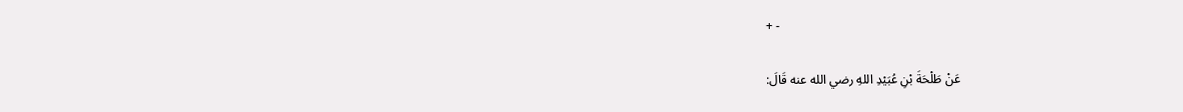+ -

عَنْ طَلْحَةَ بْنِ عُبَيْدِ اللهِ رضي الله عنه قَالَ: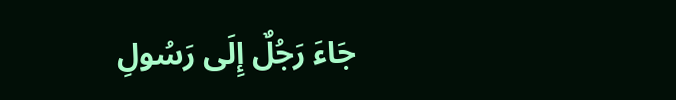جَاءَ رَجُلٌ إِلَى رَسُولِ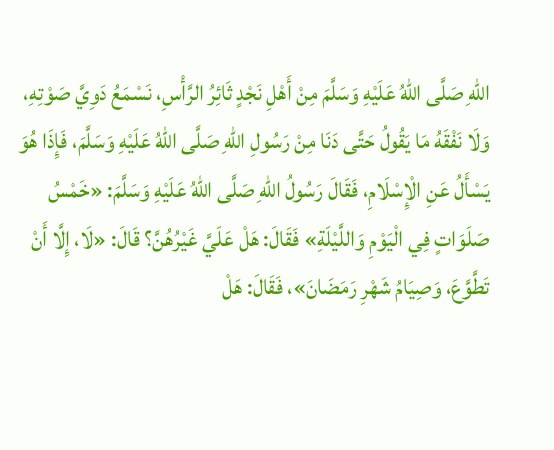اللهِ صَلَّى اللهُ عَلَيْهِ وَسَلَّمَ مِنْ أَهْلِ نَجْدٍ ثَائِرُ الرَّأْسِ، نَسْمَعُ دَوِيَّ صَوْتِهِ، وَلَا نَفْقَهُ مَا يَقُولُ حَتَّى دَنَا مِنْ رَسُولِ اللهِ صَلَّى اللهُ عَلَيْهِ وَسَلَّمَ، فَإِذَا هُوَ يَسْأَلُ عَنِ الْإِسْلَامِ، فَقَالَ رَسُولُ اللهِ صَلَّى اللهُ عَلَيْهِ وَسَلَّمَ: «خَمْسُ صَلَوَاتٍ فِي الْيَوْمِ وَاللَّيْلَةِ» فَقَالَ: هَلْ عَلَيَّ غَيْرُهُنَّ؟ قَالَ: «لَا، إِلَّا أَنْ تَطَّوَّعَ، وَصِيَامُ شَهْرِ رَمَضَانَ»، فَقَالَ: هَلْ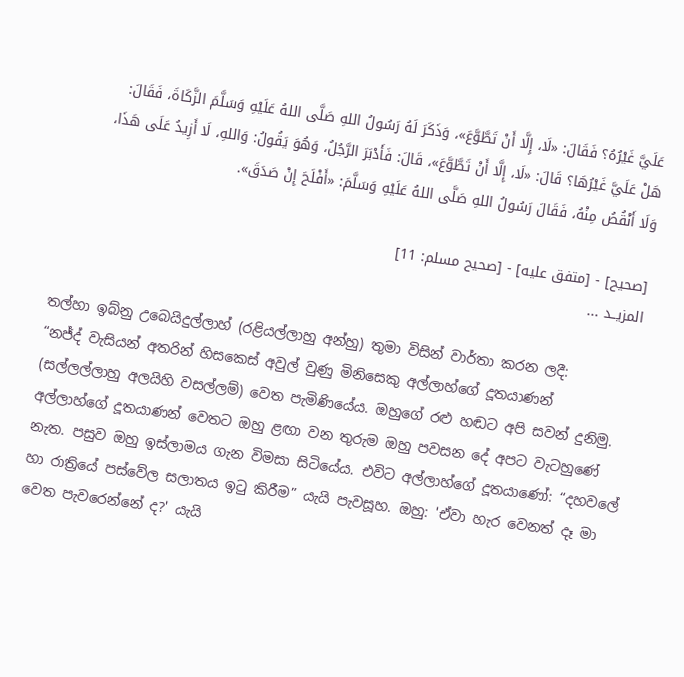عَلَيَّ غَيْرُهُ؟ فَقَالَ: «لَا، إِلَّا أَنْ تَطَّوَّعَ»، وَذَكَرَ لَهُ رَسُولُ اللهِ صَلَّى اللهُ عَلَيْهِ وَسَلَّمَ الزَّكَاةَ، فَقَالَ: هَلْ عَلَيَّ غَيْرُهَا؟ قَالَ: «لَا، إِلَّا أَنْ تَطَّوَّعَ»، قَالَ: فَأَدْبَرَ الرَّجُلُ، وَهُوَ يَقُولُ: وَاللهِ، لَا أَزِيدُ عَلَى هَذَا، وَلَا أَنْقُصُ مِنْهُ، فَقَالَ رَسُولُ اللهِ صَلَّى اللهُ عَلَيْهِ وَسَلَّمَ: «أَفْلَحَ إِنْ صَدَقَ».

[صحيح] - [متفق عليه] - [صحيح مسلم: 11]
المزيــد ...

තල්හා ඉබ්නු උබෙයිදුල්ලාහ් (රළියල්ලාහු අන්හු) තුමා විසින් වාර්තා කරන ලදී:
“නජ්ද් වැසියන් අතරින් හිසකෙස් අවුල් වුණු මිනිසෙකු අල්ලාහ්ගේ දූතයාණන් (සල්ලල්ලාහු අලයිහි වසල්ලම්) වෙත පැමිණියේය. ඔහුගේ රළු හඬට අපි සවන් දුනිමු. අල්ලාහ්ගේ දූතයාණන් වෙතට ඔහු ළඟා වන තුරුම ඔහු පවසන දේ අපට වැටහුණේ නැත. පසුව ඔහු ඉස්ලාමය ගැන විමසා සිටියේය. එවිට අල්ලාහ්ගේ දූතයාණෝ: “දහවලේ හා රාත්‍රියේ පස්වේල සලාතය ඉටු කිරීම” යැයි පැවසූහ. ඔහු: 'ඒවා හැර වෙනත් දෑ මා වෙත පැවරෙන්නේ ද?' යැයි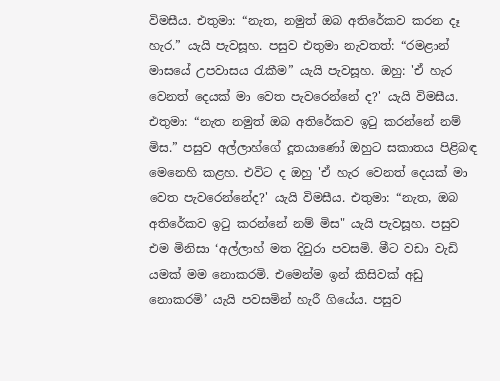විමසීය. එතුමා: “නැත, නමුත් ඔබ අතිරේකව කරන දෑ හැර.” යැයි පැවසූහ. පසුව එතුමා නැවතත්: “රමළාන් මාසයේ උපවාසය රැකීම” යැයි පැවසූහ. ඔහු: 'ඒ හැර වෙනත් දෙයක් මා වෙත පැවරෙන්නේ ද?' යැයි විමසීය. එතුමා: “නැත නමුත් ඔබ අතිරේකව ඉටු කරන්නේ නම් මිස.” පසුව අල්ලාහ්ගේ දූතයාණෝ ඔහුට සකාතය පිළිබඳ මෙනෙහි කළහ. එවිට ද ඔහු 'ඒ හැර වෙනත් දෙයක් මා වෙත පැවරෙන්නේද?' යැයි විමසීය. එතුමා: “නැත, ඔබ අතිරේකව ඉටු කරන්නේ නම් මිස" යැයි පැවසූහ. පසුව එම මිනිසා ‘අල්ලාහ් මත දිවුරා පවසමි. මීට වඩා වැඩි යමක් මම නොකරමි. එමෙන්ම ඉන් කිසිවක් අඩු නොකරමි’ යැයි පවසමින් හැරී ගියේය. පසුව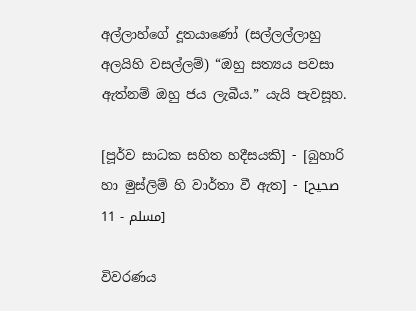අල්ලාහ්ගේ දූතයාණෝ (සල්ලල්ලාහු අලයිහි වසල්ලම්) “ඔහු සත්‍යය පවසා ඇත්නම් ඔහු ජය ලැබීය.” යැයි පැවසූහ.

[පූර්ව සාධක සහිත හදීසයකි] - [බුහාරි හා මුස්ලිම් හි වාර්තා වී ඇත] - [صحيح مسلم - 11]

විවරණය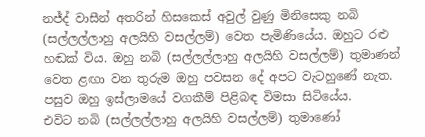නජ්ද් වාසීන් අතරින් හිසකෙස් අවුල් වුණු මිනිසෙකු නබි (සල්ලල්ලාහු අලයිහි වසල්ලම්) වෙත පැමිණියේය. ඔහුට රළු හඬක් විය. ඔහු නබි (සල්ලල්ලාහු අලයිහි වසල්ලම්) තුමාණන් වෙත ළඟා වන තුරුම ඔහු පවසන දේ අපට වැටහුණේ නැත. පසුව ඔහු ඉස්ලාමයේ වගකීම් පිළිබඳ විමසා සිටියේය.
එවිට නබි (සල්ලල්ලාහු අලයිහි වසල්ලම්) තුමාණෝ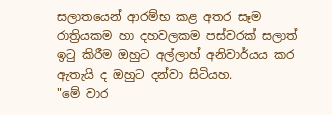සලාතයෙන් ආරම්භ කළ අතර සෑම රාත්‍රියකම හා දහවලකම පස්වරක් සලාත් ඉටු කිරීම ඔහුට අල්ලාහ් අනිවාර්යය කර ඇතැයි ද ඔහුට දන්වා සිටියහ.
"මේ වාර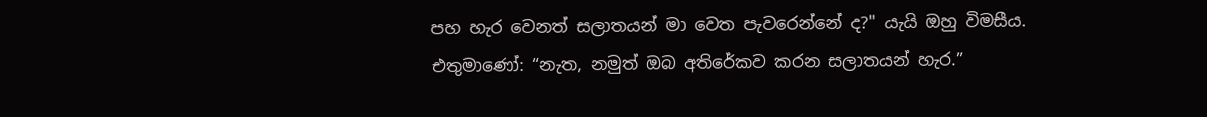පහ හැර වෙනත් සලාතයන් මා වෙත පැවරෙන්නේ ද?" යැයි ඔහු විමසීය.
එතුමාණෝ: “නැත, නමුත් ඔබ අතිරේකව කරන සලාතයන් හැර.”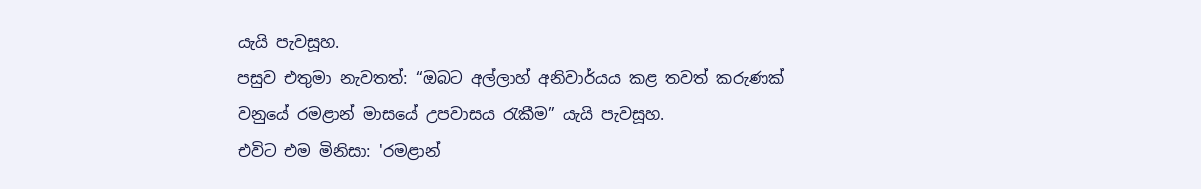යැයි පැවසූහ.
පසුව එතුමා නැවතත්: “ඔබට අල්ලාහ් අනිවාර්යය කළ තවත් කරුණක් වනුයේ රමළාන් මාසයේ උපවාසය රැකීම” යැයි පැවසූහ.
එවිට එම මිනිසා: 'රමළාන්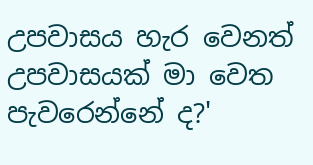උපවාසය හැර වෙනත් උපවාසයක් මා වෙත පැවරෙන්නේ ද?'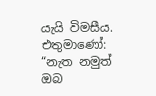යැයි විමසීය.
එතුමාණෝ: “නැත නමුත් ඔබ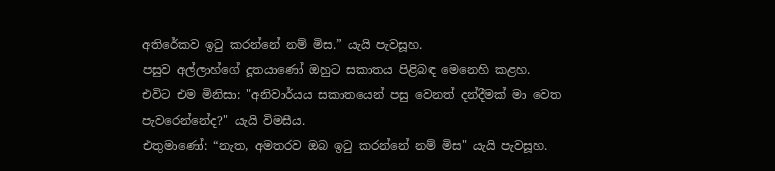අතිරේකව ඉටු කරන්නේ නම් මිස.” යැයි පැවසූහ.
පසුව අල්ලාහ්ගේ දූතයාණෝ ඔහුට සකාතය පිළිබඳ මෙනෙහි කළහ.
එවිට එම මිනිසා: "අනිවාර්යය සකාතයෙන් පසු වෙනත් දන්දීමක් මා වෙත පැවරෙන්නේද?" යැයි විමසීය.
එතුමාණෝ: “නැත, අමතරව ඔබ ඉටු කරන්නේ නම් මිස" යැයි පැවසූහ.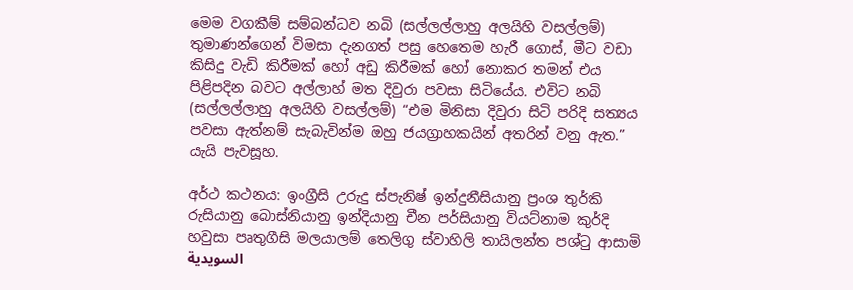මෙම වගකීම් සම්බන්ධව නබි (සල්ලල්ලාහු අලයිහි වසල්ලම්) තුමාණන්ගෙන් විමසා දැනගත් පසු හෙතෙම හැරී ගොස්, මීට වඩා කිසිදු වැඩි කිරීමක් හෝ අඩු කිරීමක් හෝ නොකර තමන් එය පිළිපදින බවට අල්ලාහ් මත දිවුරා පවසා සිටියේය. එවිට නබි (සල්ලල්ලාහු අලයිහි වසල්ලම්) “එම මිනිසා දිවුරා සිටි පරිදි සත්‍යය පවසා ඇත්නම් සැබැවින්ම ඔහු ජයග්‍රාහකයින් අතරින් වනු ඇත.” යැයි පැවසූහ.

අර්ථ කථනය: ඉංග්‍රීසි උරුදු ස්පැනිෂ් ඉන්දුනීසියානු ප්‍රංශ තුර්කි රුසියානු බොස්නියානු ඉන්දියානු චීන පර්සියානු වියට්නාම කුර්දි හවුසා පෘතුගීසි මලයාලම් තෙලිගු ස්වාහිලි තායිලන්ත පශ්ටු ආසාමි السويدية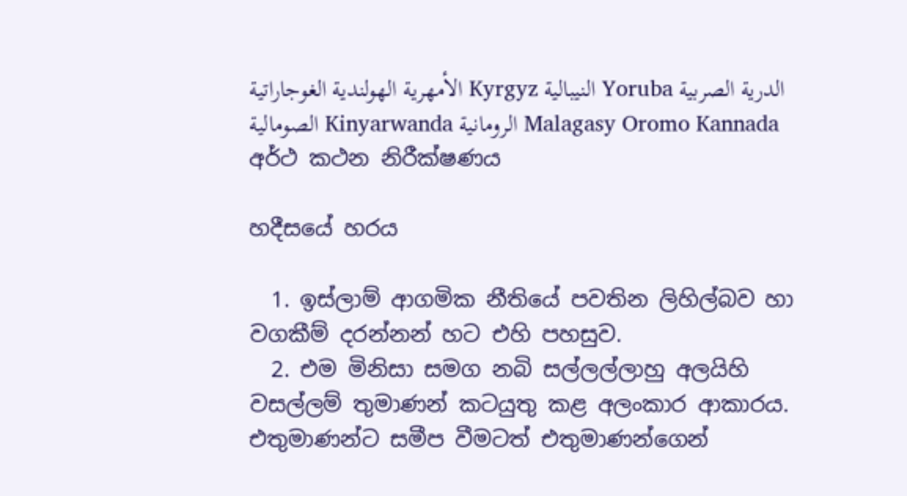الأمهرية الهولندية الغوجاراتية Kyrgyz النيبالية Yoruba الدرية الصربية الصومالية Kinyarwanda الرومانية Malagasy Oromo Kannada
අර්ථ කථන නිරීක්ෂණය

හදීසයේ හරය

  1. ඉස්ලාම් ආගමික නීතියේ පවතින ලිහිල්බව හා වගකීම් දරන්නන් හට එහි පහසුව.
  2. එම මිනිසා සමග නබි සල්ලල්ලාහු අලයිහි වසල්ලම් තුමාණන් කටයුතු කළ අලංකාර ආකාරය. එතුමාණන්ට සමීප වීමටත් එතුමාණන්ගෙන්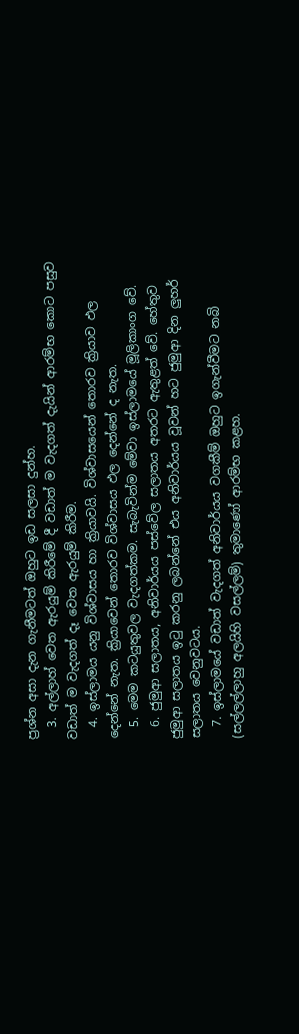ප්‍රශ්න අසා දැන ගැනීමටත් ඔහුට ඉඩ සලසා දුන්හ.
  3. අල්ලාහ් වෙත ඇරයුම් කිරීමේ දී වඩාත් ම වැදගත් දැයින් ආරම්භ කොට පසුව වඩාත් ම වැදගත් දෑ වෙත ඇරයුම් කිරීම.
  4. ඉස්ලාමය යනු විශ්වාසය හා ක්‍රියාවයි. විශ්වාසයෙන් තොරව ක්‍රියාව ඵල දෙන්නේ නැත. ක්‍රියාවෙන් තොරව විශ්වාසය ඵල දෙන්නේ ද නැත.
  5. මෙම කටයුතුවල වැදගත්කම. සැබැවින්ම මේවා ඉස්ලාමයේ මූලිකාංග වේ.
  6. ජුමුආ සලාතය, අනිවාර්යය පස්වේල සලාතය අතරට ඇතුළත් වේ. හේතුව ජුමුආ සලාතය ඉටු කරනු ලබන්නේ එය අනිවාර්යය වූවන් හට ජුමුආ දින ලුහර් සලාතය වෙනුවටය.
  7. ඉස්ලාමයේ වඩාත් වැදගත් අනිවාර්යය වගකීම් ඔහුට ඉගැන්වීමට නබි (සල්ලල්ලාහු අලයිහි වසල්ලම්) තුමාණෝ ආරම්භ කළහ.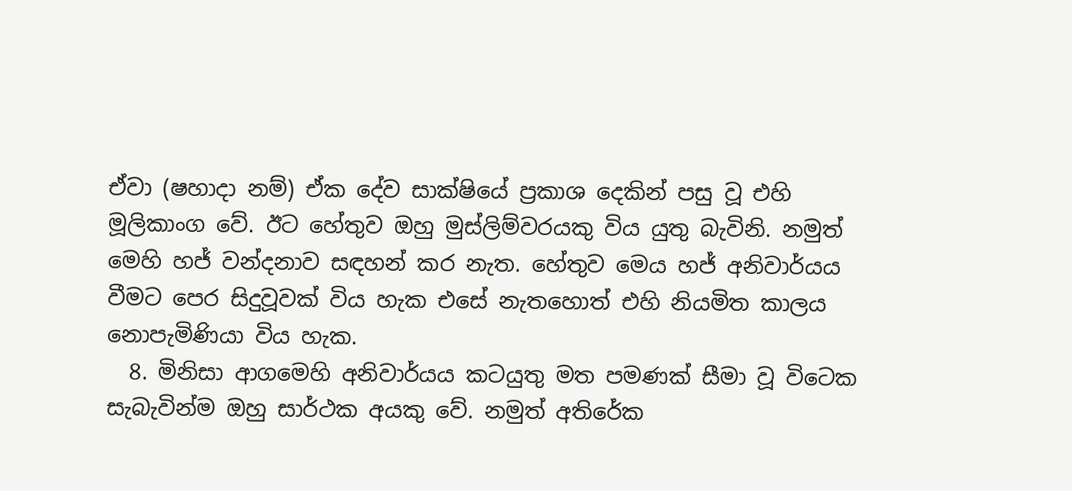ඒවා (ෂහාදා නම්) ඒක දේව සාක්ෂියේ ප්‍රකාශ දෙකින් පසු වූ එහි මූලිකාංග වේ. ඊට හේතුව ඔහු මුස්ලිම්වරයකු විය යුතු බැවිනි. නමුත් මෙහි හජ් වන්දනාව සඳහන් කර නැත. හේතුව මෙය හජ් අනිවාර්යය වීමට පෙර සිදුවූවක් විය හැක එසේ නැතහොත් එහි නියමිත කාලය නොපැමිණියා විය හැක.
  8. මිනිසා ආගමෙහි අනිවාර්යය කටයුතු මත පමණක් සීමා වූ විටෙක සැබැවින්ම ඔහු සාර්ථක අයකු වේ. නමුත් අතිරේක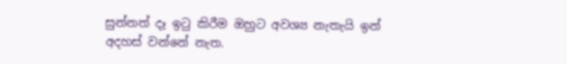සුන්නත් දෑ ඉටු කිරීම ඔහුට අවශ්‍ය නැතැයි ඉන් අදහස් වන්නේ නැත.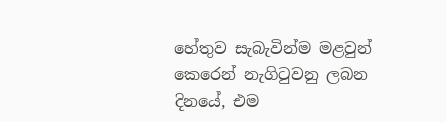හේතුව සැබැවින්ම මළවුන් කෙරෙන් නැගිටුවනු ලබන දිනයේ, එම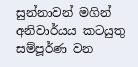සුන්නාවන් මගින් අනිවාර්යය කටයුතු සම්පූර්ණ වන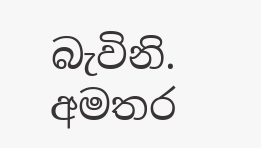බැවිනි.
අමතර